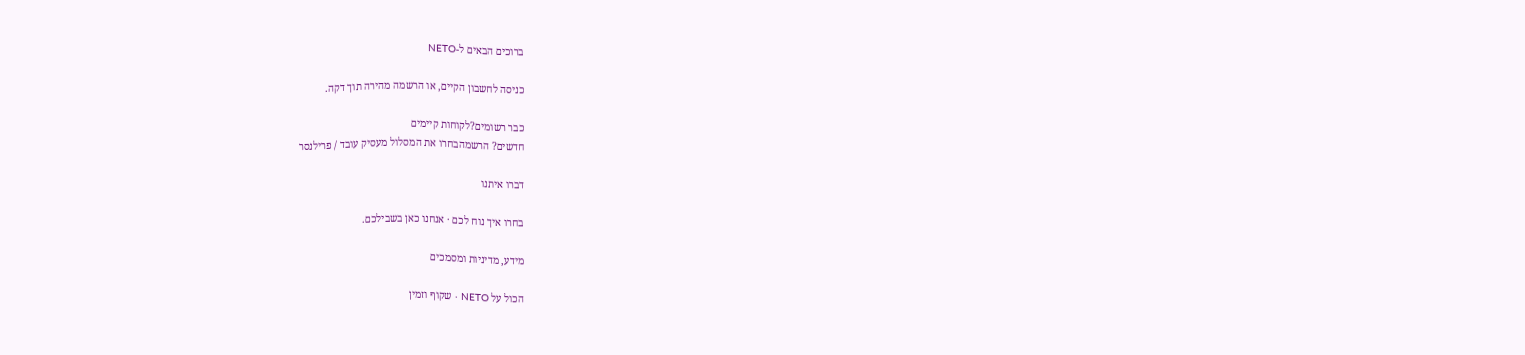ברוכים הבאים ל-NETO

כניסה לחשבון הקיים, או הרשמה מהירה תוך דקה.

כבר רשומים?לקוחות קיימים
חדשים? הרשמהבחרו את המסלול מעסיק עובד / פרילנסר

דברו איתנו

בחרו איך נוח לכם · אנחנו כאן בשבילכם.

מידע, מדיניות ומסמכים

הכול על NETO · שקוף וזמין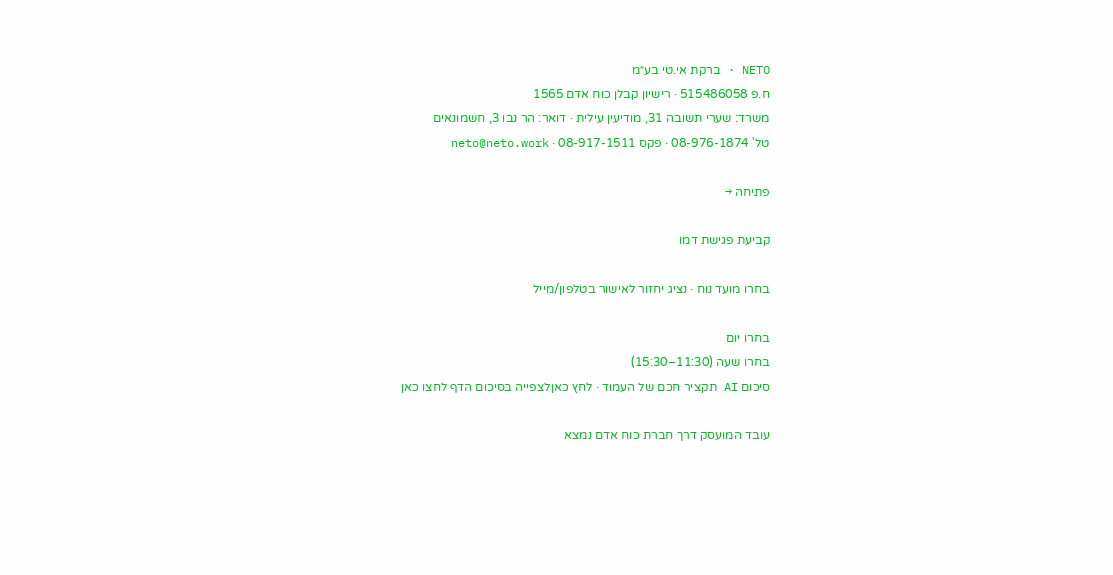NETO · ברקת אי.טי בע״מ
ח.פ 515486058 · רישיון קבלן כוח אדם 1565
משרד: שערי תשובה 31, מודיעין עילית · דואר: הר נבו 3, חשמונאים
טל' 08-976-1874 · פקס 08-917-1511 · neto@neto.work

פתיחה →

קביעת פגישת דמו

בחרו מועד נוח · נציג יחזור לאישור בטלפון/מייל

בחרו יום
בחרו שעה (11:30–15:30)
סיכום AI תקציר חכם של העמוד · לחץ כאןלצפייה בסיכום הדף לחצו כאן

עובד המועסק דרך חברת כוח אדם נמצא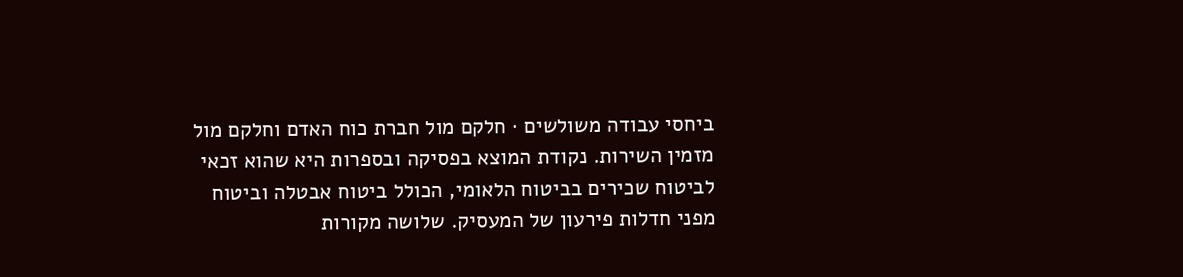ביחסי עבודה משולשים · חלקם מול חברת כוח האדם וחלקם מול מזמין השירות. נקודת המוצא בפסיקה ובספרות היא שהוא זכאי לביטוח שכירים בביטוח הלאומי, הכולל ביטוח אבטלה וביטוח מפני חדלות פירעון של המעסיק. שלושה מקורות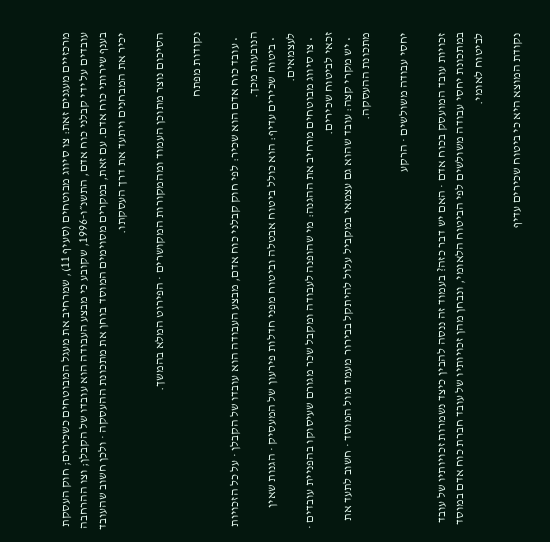מרכזיים מעגנים זאת: צו סיווג מבוטחים (סעיף 11), שמרחיב את מעגל המבוטחים כשכירים; חוק העסקת עובדים על ידי קבלני כוח אדם, התשנ״ו-1996, שקובע כי מבצע העבודה הוא עובדו של הקבלן; וצו ההרחבה בענף שירותי כוח אדם. עם זאת, במקרים מסוימים המוסד בוחן את מתכונת ההעסקה · ולכן חשוב שהעובד יכיר את המבחנים ויתעד את דרך העסקתו.

הסיכום נוצר מתוכן העמוד ומהמקורות המקושרים · הפירוט המלא בהמשך.

נקודות מפתח

  • עובד כוח אדם הוא שכיר: לפי חוק קבלני כוח אדם, מבצע העבודה הוא עובדו של הקבלן · על כל הזכויות הנובעות מכך.
  • ביטוח שכירים עדיף: הוא כולל ביטוח אבטלה וביטוח מפני חדלות פירעון של המעסיק · הגנות שאין לעצמאים.
  • צו סיווג מבוטחים מרחיב את ההגנה: מי שהופנה לעבודה ומקבל שכר מגורם שעיסוקו בהפניית עובדים · זכאי לביטוח שכירים.
  • יש מקרי קצה: עובד שהוא גם עצמאי במקביל עלול להיתקל בבירור מעמד מול המוסד · חשוב לתעד את מתכונת ההעסקה.

יחסי עבודה משולשים · הרקע

זכויות עובד המועסק בכוח אדם · האם יש דבר כזה? בעמוד זה ננסה להבין כיצד נשמרות זכויותיו של עובד במתכונת יחסי עבודה משולשים לפי הביטוח הלאומי, ונבחן מהן זכויותיו של עובד חברת כוח אדם במוסד לביטוח לאומי.

נקודת המוצא היא כי ביטוח שכירים עדיף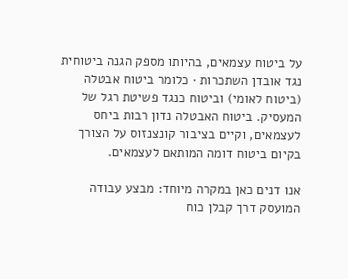על ביטוח עצמאים, בהיותו מספק הגנה ביטוחית נגד אובדן השתכרות · כלומר ביטוח אבטלה (ביטוח לאומי) וביטוח כנגד פשיטת רגל של המעסיק. ביטוח האבטלה נדון רבות ביחס לעצמאים, וקיים בציבור קונצנזוס על הצורך בקיום ביטוח דומה המותאם לעצמאים.

אנו דנים כאן במקרה מיוחד: מבצע עבודה המועסק דרך קבלן כוח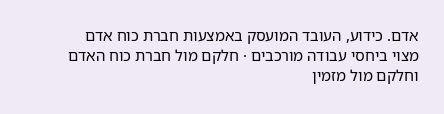אדם. כידוע, העובד המועסק באמצעות חברת כוח אדם מצוי ביחסי עבודה מורכבים · חלקם מול חברת כוח האדם וחלקם מול מזמין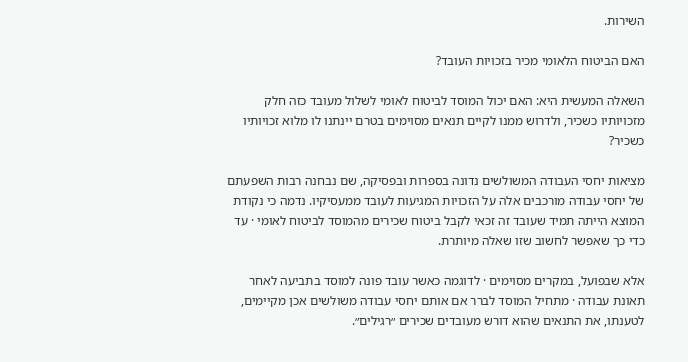השירות.

האם הביטוח הלאומי מכיר בזכויות העובד?

השאלה המעשית היא: האם יכול המוסד לביטוח לאומי לשלול מעובד כזה חלק מזכויותיו כשכיר, ולדרוש ממנו לקיים תנאים מסוימים בטרם יינתנו לו מלוא זכויותיו כשכיר?

מציאות יחסי העבודה המשולשים נדונה בספרות ובפסיקה, שם נבחנה רבות השפעתם של יחסי עבודה מורכבים אלה על הזכויות המגיעות לעובד ממעסיקיו. נדמה כי נקודת המוצא הייתה תמיד שעובד זה זכאי לקבל ביטוח שכירים מהמוסד לביטוח לאומי · עד כדי כך שאפשר לחשוב שזו שאלה מיותרת.

אלא שבפועל, במקרים מסוימים · לדוגמה כאשר עובד פונה למוסד בתביעה לאחר תאונת עבודה · מתחיל המוסד לברר אם אותם יחסי עבודה משולשים אכן מקיימים, לטענתו, את התנאים שהוא דורש מעובדים שכירים ״רגילים״.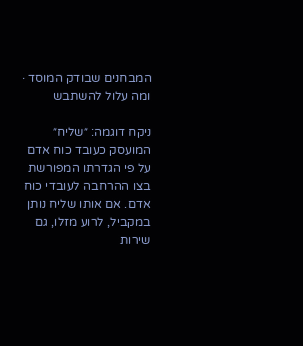המבחנים שבודק המוסד · ומה עלול להשתבש

ניקח דוגמה: ״שליח״ המועסק כעובד כוח אדם על פי הגדרתו המפורשת בצו ההרחבה לעובדי כוח אדם. אם אותו שליח נותן במקביל, לרוע מזלו, גם שירות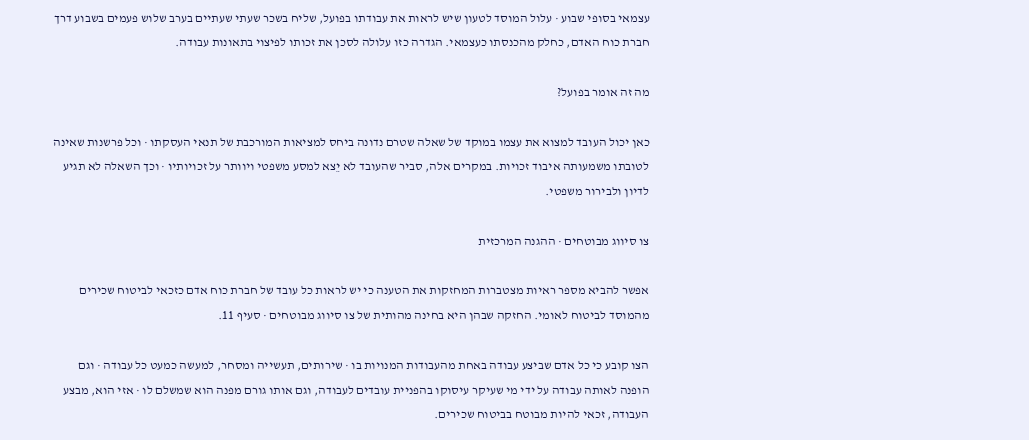עצמאי בסופי שבוע · עלול המוסד לטעון שיש לראות את עבודתו בפועל, שליח בשכר שעתי שעתיים בערב שלוש פעמים בשבוע דרך חברת כוח האדם, כחלק מהכנסתו כעצמאי. הגדרה כזו עלולה לסכן את זכותו לפיצוי בתאונות עבודה.

מה זה אומר בפועל?

כאן יכול העובד למצוא את עצמו במוקד של שאלה שטרם נדונה ביחס למציאות המורכבת של תנאי העסקתו · וכל פרשנות שאינה לטובתו משמעותה איבוד זכויות. במקרים אלה, סביר שהעובד לא יֵצא למסע משפטי ויוותר על זכויותיו · וכך השאלה לא תגיע לדיון ולבירור משפטי.

צו סיווג מבוטחים · ההגנה המרכזית

אפשר להביא מספר ראיות מצטברות המחזקות את הטענה כי יש לראות כל עובד של חברת כוח אדם כזכאי לביטוח שכירים מהמוסד לביטוח לאומי. החזקה שבהן היא בחינה מהותית של צו סיווג מבוטחים · סעיף 11.

הצו קובע כי כל אדם שביצע עבודה באחת מהעבודות המנויות בו · שירותים, תעשייה ומסחר, למעשה כמעט כל עבודה · וגם הופנה לאותה עבודה על ידי מי שעיקר עיסוקו בהפניית עובדים לעבודה, וגם אותו גורם מפנה הוא שמשלם לו · אזי הוא, מבצע העבודה, זכאי להיות מבוטח בביטוח שכירים.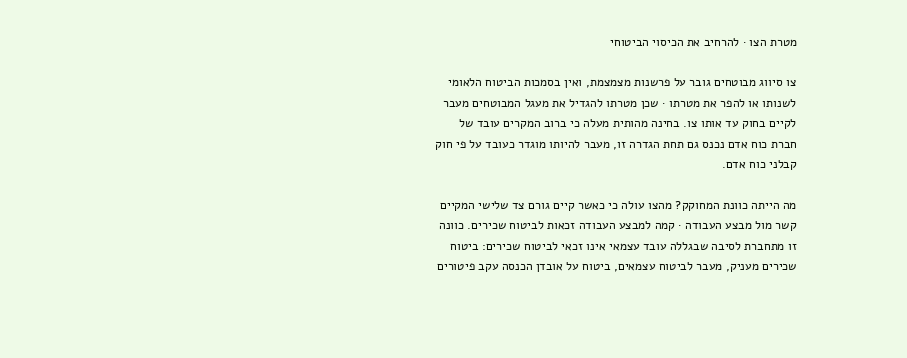מטרת הצו · להרחיב את הכיסוי הביטוחי

צו סיווג מבוטחים גובר על פרשנות מצמצמת, ואין בסמכות הביטוח הלאומי לשנותו או להפר את מטרתו · שכן מטרתו להגדיל את מעגל המבוטחים מעבר לקיים בחוק עד אותו צו. בחינה מהותית מעלה כי ברוב המקרים עובד של חברת כוח אדם נכנס גם תחת הגדרה זו, מעבר להיותו מוגדר כעובד על פי חוק קבלני כוח אדם.

מה הייתה כוונת המחוקק? מהצו עולה כי כאשר קיים גורם צד שלישי המקיים קשר מול מבצע העבודה · קמה למבצע העבודה זכאות לביטוח שכירים. כוונה זו מתחברת לסיבה שבגללה עובד עצמאי אינו זכאי לביטוח שכירים: ביטוח שכירים מעניק, מעבר לביטוח עצמאים, ביטוח על אובדן הכנסה עקב פיטורים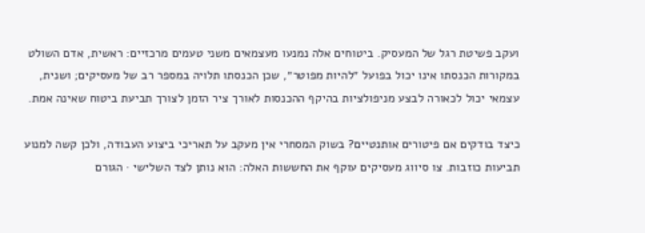ועקב פשיטת רגל של המעסיק. ביטוחים אלה נמנעו מעצמאים משני טעמים מרכזיים: ראשית, אדם השולט במקורות הכנסתו אינו יכול בפועל ״להיות מפוטר״, שכן הכנסתו תלויה במספר רב של מעסיקים; ושנית, עצמאי יכול לכאורה לבצע מניפולציות בהיקף ההכנסות לאורך ציר הזמן לצורך תביעת ביטוח שאינה אמת.

כיצד בודקים אם פיטורים אותנטיים? בשוק המסחרי אין מעקב על תאריכי ביצוע העבודה, ולכן קשה למנוע תביעות כוזבות. צו סיווג מעסיקים עוקף את החששות האלה: הוא נותן לצד השלישי · הגורם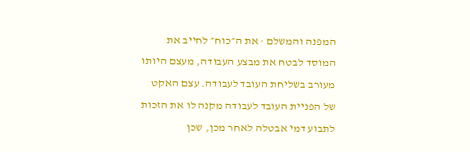המפנה והמשלם · את ה״כוח״ לחייב את המוסד לבטח את מבצע העבודה, מעצם היותו מעורב בשליחת העובד לעבודה. עצם האקט של הפניית העובד לעבודה מקנה לו את הזכות לתבוע דמי אבטלה לאחר מכן, שכן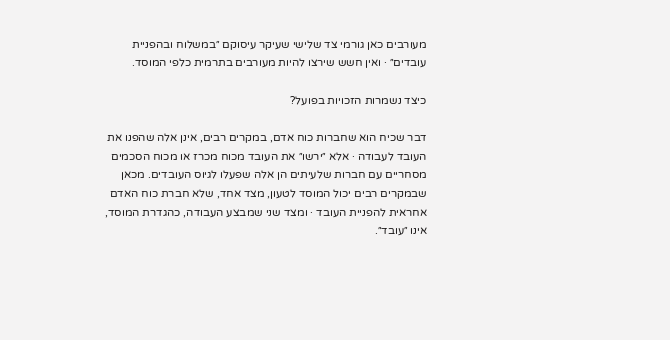מעורבים כאן גורמי צד שלישי שעיקר עיסוקם ״במשלוח ובהפניית עובדים״ · ואין חשש שירצו להיות מעורבים בתרמית כלפי המוסד.

כיצד נשמרות הזכויות בפועל?

דבר שכיח הוא שחברות כוח אדם, במקרים רבים, אינן אלה שהפנו את העובד לעבודה · אלא ״ירשו״ את העובד מכוח מכרז או מכוח הסכמים מסחריים עם חברות שלעיתים הן אלה שפעלו לגיוס העובדים. מכאן שבמקרים רבים יכול המוסד לטעון, מצד אחד, שלא חברת כוח האדם אחראית להפניית העובד · ומצד שני שמבצע העבודה, כהגדרת המוסד, אינו ״עובד״.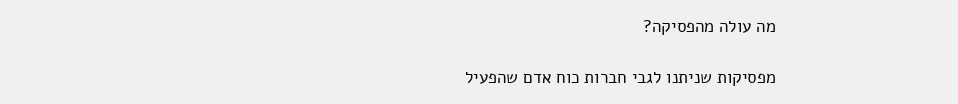מה עולה מהפסיקה?

מפסיקות שניתנו לגבי חברות כוח אדם שהפעיל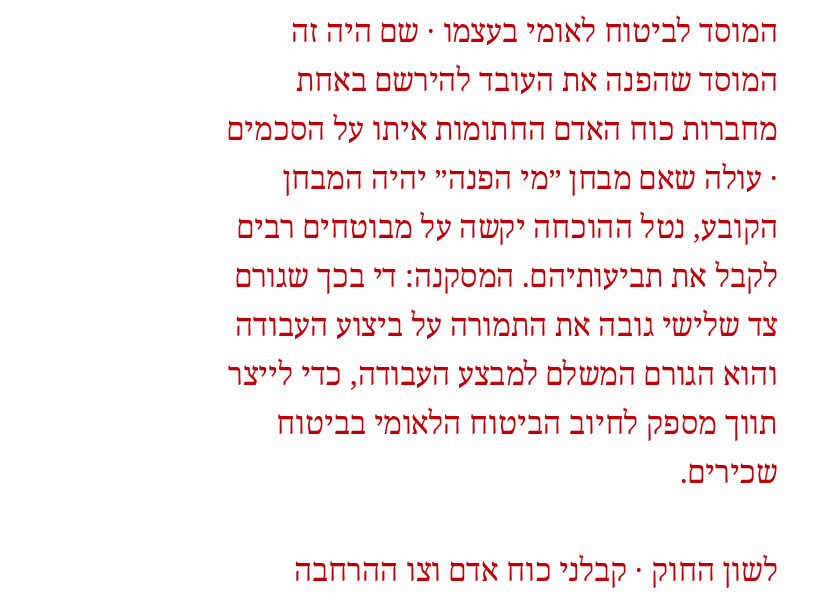המוסד לביטוח לאומי בעצמו · שם היה זה המוסד שהפנה את העובד להירשם באחת מחברות כוח האדם החתומות איתו על הסכמים · עולה שאם מבחן ״מי הפנה״ יהיה המבחן הקובע, נטל ההוכחה יקשה על מבוטחים רבים לקבל את תביעותיהם. המסקנה: די בכך שגורם צד שלישי גובה את התמורה על ביצוע העבודה והוא הגורם המשלם למבצע העבודה, כדי לייצר תווך מספק לחיוב הביטוח הלאומי בביטוח שכירים.

לשון החוק · קבלני כוח אדם וצו ההרחבה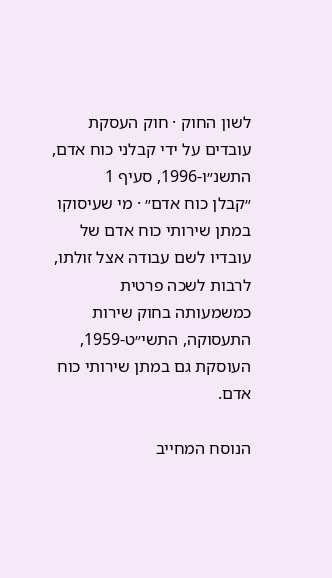לשון החוק · חוק העסקת עובדים על ידי קבלני כוח אדם, התשנ״ו-1996, סעיף 1
״קבלן כוח אדם״ · מי שעיסוקו במתן שירותי כוח אדם של עובדיו לשם עבודה אצל זולתו, לרבות לשכה פרטית כמשמעותה בחוק שירות התעסוקה, התשי״ט-1959, העוסקת גם במתן שירותי כוח אדם.

הנוסח המחייב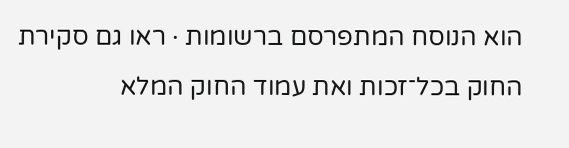הוא הנוסח המתפרסם ברשומות · ראו גם סקירת החוק בכל־זכות ואת עמוד החוק המלא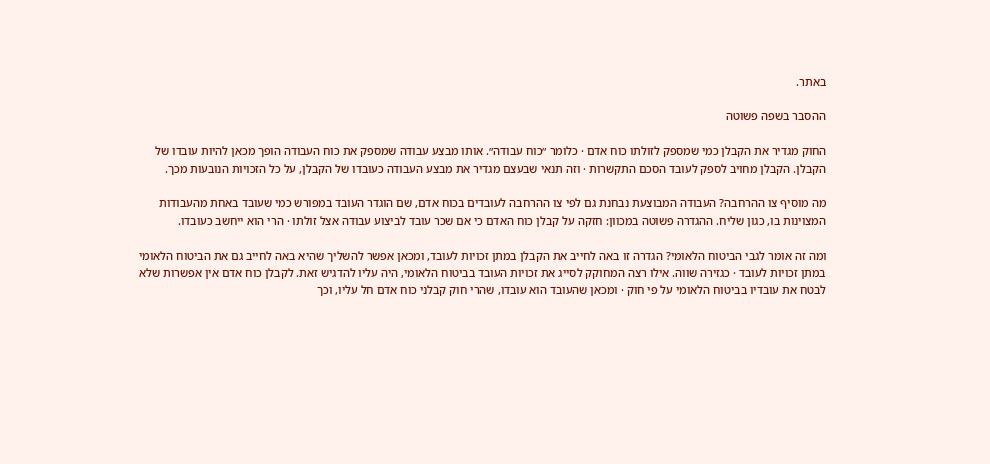באתר.

ההסבר בשפה פשוטה

החוק מגדיר את הקבלן כמי שמספק לזולתו כוח אדם · כלומר ״כוח עבודה״. אותו מבצע עבודה שמספק את כוח העבודה הופך מכאן להיות עובדו של הקבלן. הקבלן מחויב לספק לעובד הסכם התקשרות · וזה תנאי שבעצם מגדיר את מבצע העבודה כעובדו של הקבלן, על כל הזכויות הנובעות מכך.

מה מוסיף צו ההרחבה? העבודה המבוצעת נבחנת גם לפי צו ההרחבה לעובדים בכוח אדם, שם הוגדר העובד במפורש כמי שעובד באחת מהעבודות המצוינות בו, כגון שליח. ההגדרה פשוטה במכוון: חזקה על קבלן כוח האדם כי אם שכר עובד לביצוע עבודה אצל זולתו · הרי הוא ייחשב כעובדו.

ומה זה אומר לגבי הביטוח הלאומי? הגדרה זו באה לחייב את הקבלן במתן זכויות לעובד, ומכאן אפשר להשליך שהיא באה לחייב גם את הביטוח הלאומי במתן זכויות לעובד · כגזירה שווה. אילו רצה המחוקק לסייג את זכויות העובד בביטוח הלאומי, היה עליו להדגיש זאת. לקבלן כוח אדם אין אפשרות שלא לבטח את עובדיו בביטוח הלאומי על פי חוק · ומכאן שהעובד הוא עובדו, שהרי חוק קבלני כוח אדם חל עליו, וכך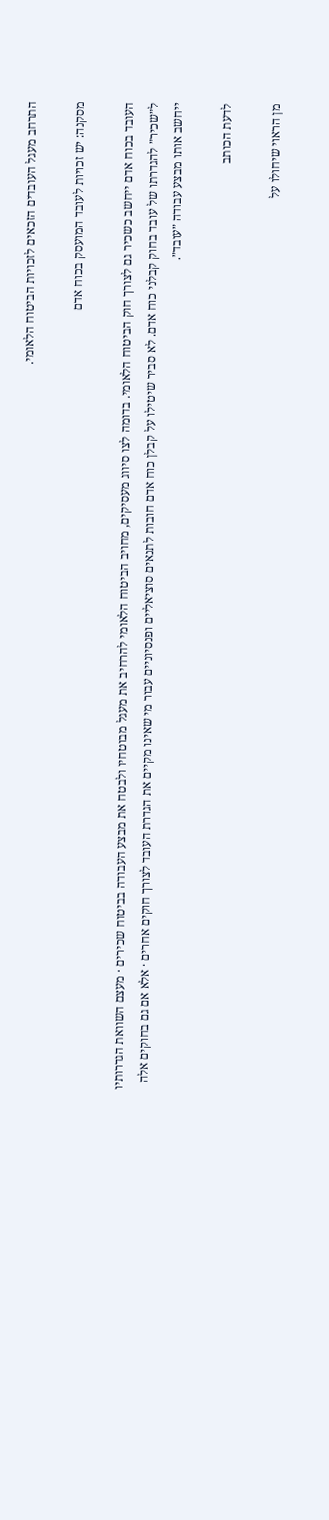התרחב מעגל העובדים הזכאים לזכויות הביטוח הלאומי.

מסקנה: יש זכויות לעובד המועסק בכוח אדם

העובד בכוח אדם ייחשב כשכיר גם לצורך חוק הביטוח הלאומי. בדומה לצו סיווג מעסיקים, מחויב הביטוח הלאומי להרחיב את מעגל מבוטחיו ולבטח את מבצע העבודה בביטוח שכירים · מעצם השוואת הגדרותיו ל״שכיר״ להגדרתו של עובד בחוק קבלני כוח אדם. לא סביר שיטילו על קבלן כוח אדם חובות לתנאים סוציאליים ופנסיוניים עבור מי שאינו מקיים את הגדרת העובד לצורך חוקים אחרים · אלא אם גם בחוקים אלה ייחשב אותו מבצע עבודה ״עובד״.

לדעת הכותב

מן הראוי שיחולו על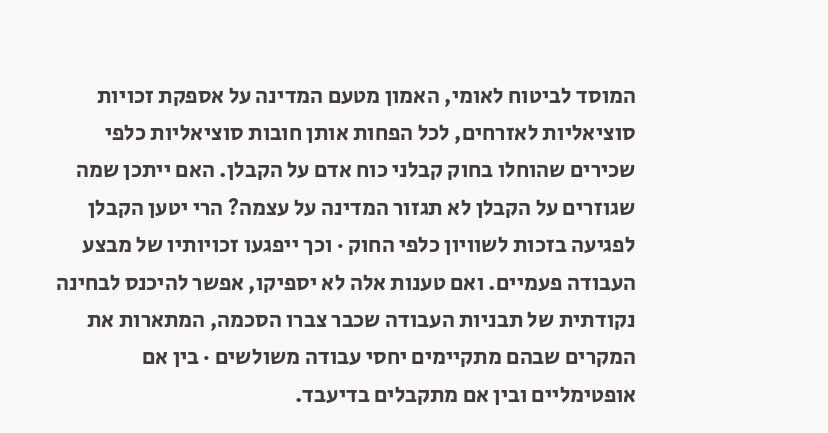המוסד לביטוח לאומי, האמון מטעם המדינה על אספקת זכויות סוציאליות לאזרחים, לכל הפחות אותן חובות סוציאליות כלפי שכירים שהוחלו בחוק קבלני כוח אדם על הקבלן. האם ייתכן שמה שגוזרים על הקבלן לא תגזור המדינה על עצמה? הרי יטען הקבלן לפגיעה בזכות לשוויון כלפי החוק · וכך ייפגעו זכויותיו של מבצע העבודה פעמיים. ואם טענות אלה לא יספיקו, אפשר להיכנס לבחינה נקודתית של תבניות העבודה שכבר צברו הסכמה, המתארות את המקרים שבהם מתקיימים יחסי עבודה משולשים · בין אם אופטימליים ובין אם מתקבלים בדיעבד.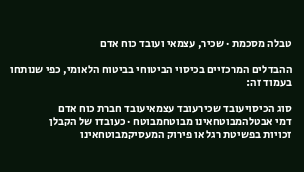טבלה מסכמת · שכיר, עצמאי ועובד כוח אדם

ההבדלים המרכזיים בכיסוי הביטוחי בביטוח הלאומי, כפי שנותחו בעמוד זה:

סוג הכיסויעובד שכירעובד עצמאיעובד חברת כוח אדם
דמי אבטלהמבוטחאינו מבוטחמבוטח · כעובדו של הקבלן
זכויות בפשיטת רגל או פירוק המעסיקמבוטחאינו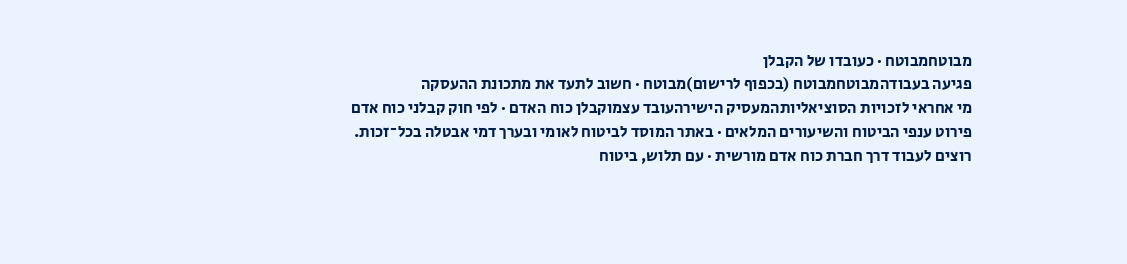מבוטחמבוטח · כעובדו של הקבלן
פגיעה בעבודהמבוטחמבוטח (בכפוף לרישום)מבוטח · חשוב לתעד את מתכונת ההעסקה
מי אחראי לזכויות הסוציאליותהמעסיק הישירהעובד עצמוקבלן כוח האדם · לפי חוק קבלני כוח אדם
פירוט ענפי הביטוח והשיעורים המלאים · באתר המוסד לביטוח לאומי ובערך דמי אבטלה בכל־זכות.
רוצים לעבוד דרך חברת כוח אדם מורשית · עם תלוש, ביטוח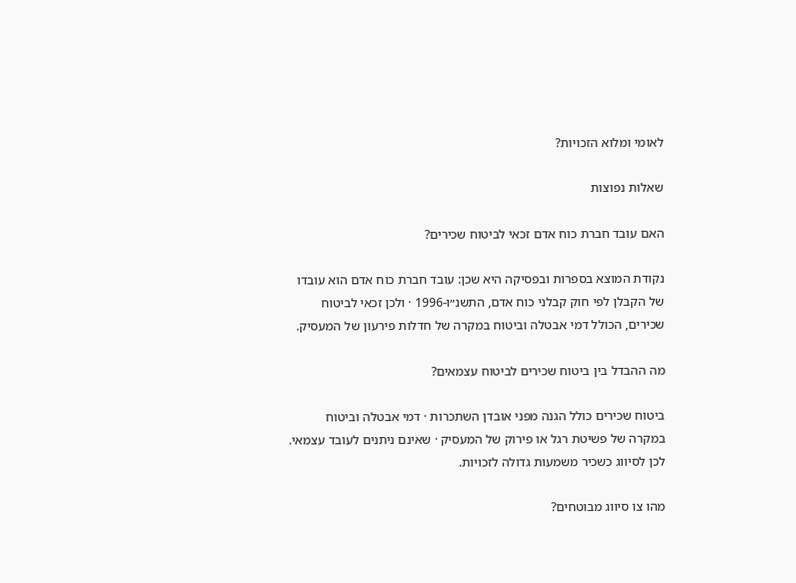לאומי ומלוא הזכויות?

שאלות נפוצות

האם עובד חברת כוח אדם זכאי לביטוח שכירים?

נקודת המוצא בספרות ובפסיקה היא שכן: עובד חברת כוח אדם הוא עובדו של הקבלן לפי חוק קבלני כוח אדם, התשנ״ו-1996 · ולכן זכאי לביטוח שכירים, הכולל דמי אבטלה וביטוח במקרה של חדלות פירעון של המעסיק.

מה ההבדל בין ביטוח שכירים לביטוח עצמאים?

ביטוח שכירים כולל הגנה מפני אובדן השתכרות · דמי אבטלה וביטוח במקרה של פשיטת רגל או פירוק של המעסיק · שאינם ניתנים לעובד עצמאי. לכן לסיווג כשכיר משמעות גדולה לזכויות.

מהו צו סיווג מבוטחים?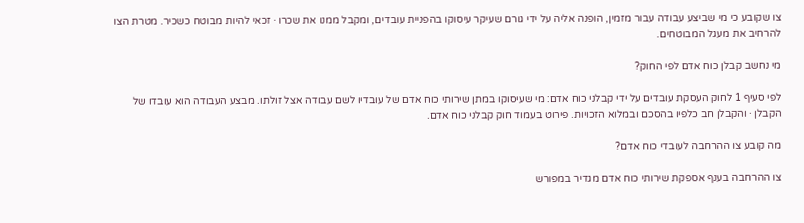צו שקובע כי מי שביצע עבודה עבור מזמין, הופנה אליה על ידי גורם שעיקר עיסוקו בהפניית עובדים, ומקבל ממנו את שכרו · זכאי להיות מבוטח כשכיר. מטרת הצו להרחיב את מעגל המבוטחים.

מי נחשב קבלן כוח אדם לפי החוק?

לפי סעיף 1 לחוק העסקת עובדים על ידי קבלני כוח אדם: מי שעיסוקו במתן שירותי כוח אדם של עובדיו לשם עבודה אצל זולתו. מבצע העבודה הוא עובדו של הקבלן · והקבלן חב כלפיו בהסכם ובמלוא הזכויות. פירוט בעמוד חוק קבלני כוח אדם.

מה קובע צו ההרחבה לעובדי כוח אדם?

צו ההרחבה בענף אספקת שירותי כוח אדם מגדיר במפורש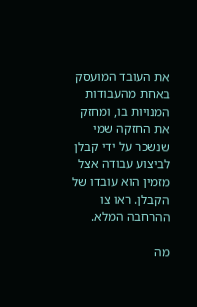את העובד המועסק באחת מהעבודות המנויות בו, ומחזק את החזקה שמי שנשכר על ידי קבלן לביצוע עבודה אצל מזמין הוא עובדו של הקבלן. ראו צו ההרחבה המלא.

מה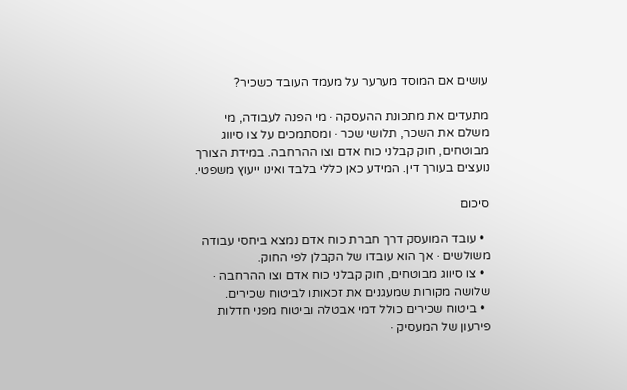עושים אם המוסד מערער על מעמד העובד כשכיר?

מתעדים את מתכונת ההעסקה · מי הפנה לעבודה, מי משלם את השכר, תלושי שכר · ומסתמכים על צו סיווג מבוטחים, חוק קבלני כוח אדם וצו ההרחבה. במידת הצורך נועצים בעורך דין. המידע כאן כללי בלבד ואינו ייעוץ משפטי.

סיכום

  • עובד המועסק דרך חברת כוח אדם נמצא ביחסי עבודה משולשים · אך הוא עובדו של הקבלן לפי החוק.
  • צו סיווג מבוטחים, חוק קבלני כוח אדם וצו ההרחבה · שלושה מקורות שמעגנים את זכאותו לביטוח שכירים.
  • ביטוח שכירים כולל דמי אבטלה וביטוח מפני חדלות פירעון של המעסיק ·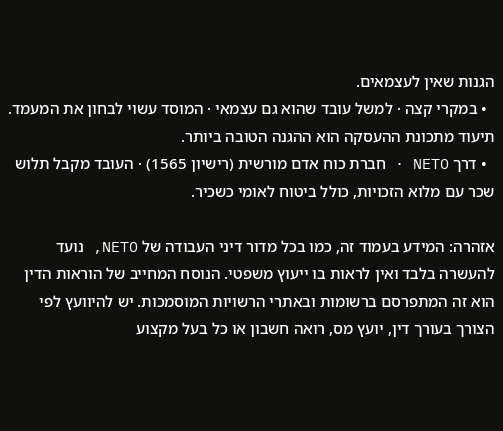הגנות שאין לעצמאים.
  • במקרי קצה · למשל עובד שהוא גם עצמאי · המוסד עשוי לבחון את המעמד. תיעוד מתכונת ההעסקה הוא ההגנה הטובה ביותר.
  • דרך NETO · חברת כוח אדם מורשית (רישיון 1565) · העובד מקבל תלוש שכר עם מלוא הזכויות, כולל ביטוח לאומי כשכיר.

אזהרה: המידע בעמוד זה, כמו בכל מדור דיני העבודה של NETO, נועד להעשרה בלבד ואין לראות בו ייעוץ משפטי. הנוסח המחייב של הוראות הדין הוא זה המתפרסם ברשומות ובאתרי הרשויות המוסמכות. יש להיוועץ לפי הצורך בעורך דין, יועץ מס, רואה חשבון או כל בעל מקצוע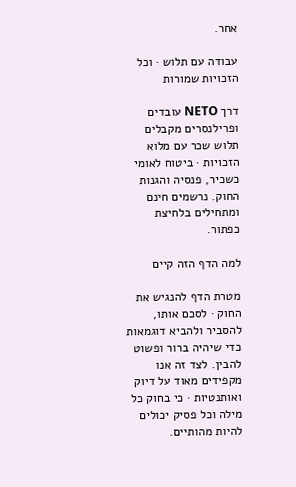אחר.

עבודה עם תלוש · וכל הזכויות שמורות

דרך NETO עובדים ופרילנסרים מקבלים תלוש שכר עם מלוא הזכויות · ביטוח לאומי כשכיר, פנסיה והגנות החוק. נרשמים חינם ומתחילים בלחיצת כפתור.

למה הדף הזה קיים

מטרת הדף להנגיש את החוק · לסכם אותו, להסביר ולהביא דוגמאות כדי שיהיה ברור ופשוט להבין. לצד זה אנו מקפידים מאוד על דיוק ואותנטיות · כי בחוק כל מילה וכל פסיק יכולים להיות מהותיים.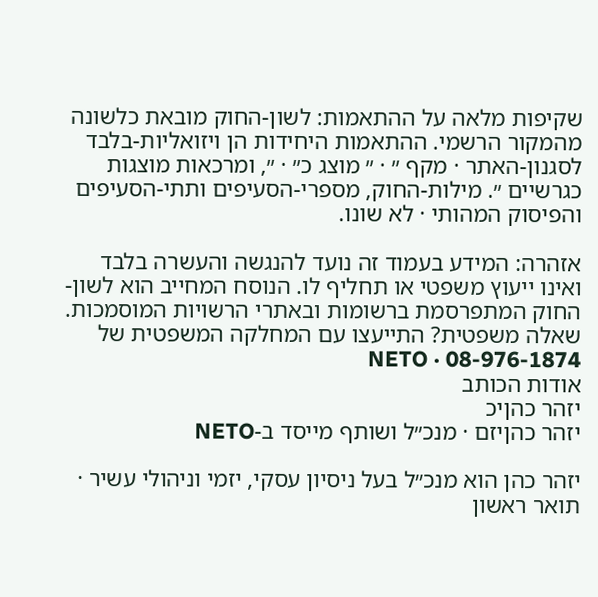שקיפות מלאה על ההתאמות: לשון-החוק מובאת כלשונה מהמקור הרשמי. ההתאמות היחידות הן ויזואליות-בלבד לסגנון-האתר · מקף ״ · ״ מוצג כ״ · ״, ומרכאות מוצגות כגרשיים ״. מילות-החוק, מספרי-הסעיפים ותתי-הסעיפים והפיסוק המהותי · לא שונו.

אזהרה: המידע בעמוד זה נועד להנגשה והעשרה בלבד ואינו ייעוץ משפטי או תחליף לו. הנוסח המחייב הוא לשון-החוק המתפרסמת ברשומות ובאתרי הרשויות המוסמכות.
שאלה משפטית? התייעצו עם המחלקה המשפטית של NETO · 08-976-1874
אודות הכותב
יזהר כהןיכ
יזהר כהןיזם · מנכ״ל ושותף מייסד ב-NETO

יזהר כהן הוא מנכ״ל בעל ניסיון עסקי, יזמי וניהולי עשיר · תואר ראשון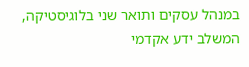במנהל עסקים ותואר שני בלוגיסטיקה, המשלב ידע אקדמי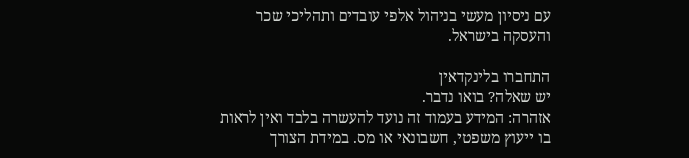עם ניסיון מעשי בניהול אלפי עובדים ותהליכי שכר והעסקה בישראל.

התחברו בלינקדאין
יש שאלה? בואו נדבר.
אזהרה: המידע בעמוד זה נועד להעשרה בלבד ואין לראות בו ייעוץ משפטי, חשבונאי או מס. במידת הצורך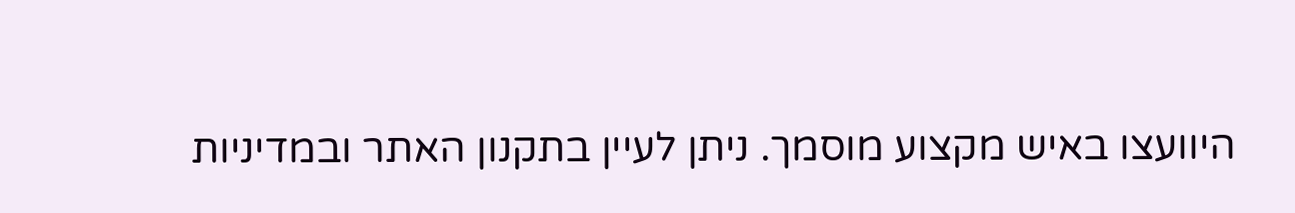היוועצו באיש מקצוע מוסמך. ניתן לעיין בתקנון האתר ובמדיניות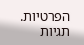הפרטיות.
תגיות